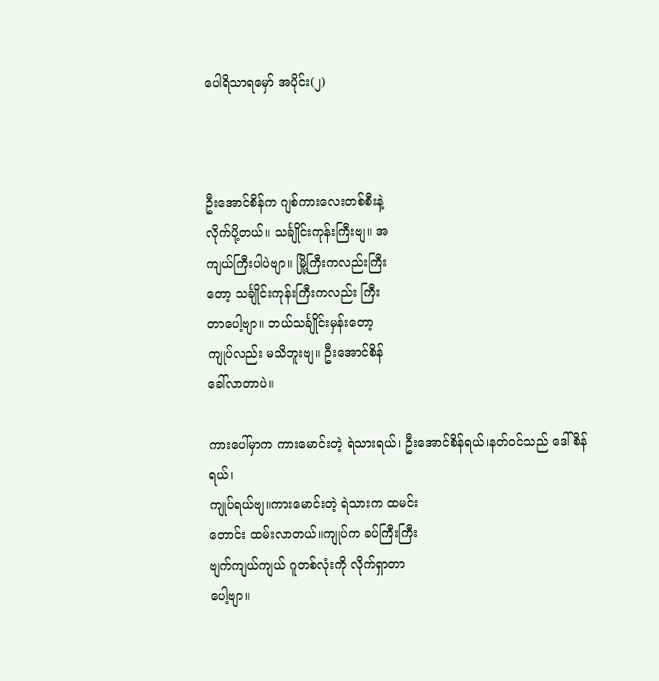ပေါရိသာရမှော် အပိုင်း(၂)



ဦးအောင်စိန်က ဂျစ်ကားလေးတစ်စီးနဲ့
လိုက်ပို့တယ်။ သင်္ချိုင်းကုန်းကြီးဗျ။ အ
ကျယ်ကြီးပါပဲဗျာ။ မြို့ကြီးကလည်းကြီး
တော့ သင်္ချိုင်းကုန်းကြီးကလည်း ကြီး
တာပေါ့ဗျာ။ ဘယ်သင်္ချိုင်းမှန်းတော့
ကျုပ်လည်း မသိဘူးဗျ။ ဦးအောင်စိန်
ခေါ်လာတာပဲ။

ကားပေါ်မှာက ကားမောင်းတဲ့ ရဲသားရယ်၊ ဦးအောင်စိန်ရယ်၊နတ်ဝင်သည် ဒေါ်စိန်ရယ်၊
ကျုပ်ရယ်ဗျ။ကားမောင်းတဲ့ ရဲသားက ထမင်း
တောင်း ထမ်းလာတယ်။ကျုပ်က ခပ်ကြီးကြီး
ဗျက်ကျယ်ကျယ် ဂူတစ်လုံးကို လိုက်ရှာတာ
ပေါ့ဗျာ။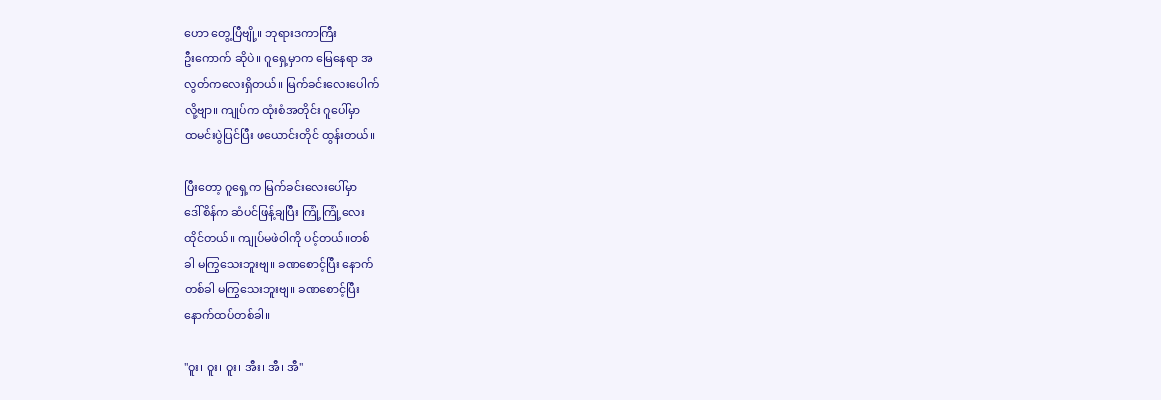ဟော တွေ့ပြီဗျို့။ ဘုရားဒကာကြီး
ဦးကောက် ဆိုပဲ။ ဂူရှေ့မှာက မြေနေရာ အ
လွတ်ကလေးရှိတယ်။ မြက်ခင်းလေးပေါက်
လို့ဗျာ။ ကျုပ်က ထုံးစံအတိုင်း ဂူပေါ်မှာ
ထမင်းပွဲပြင်ပြီး ဖယောင်းတိုင် ထွန်းတယ်။

ပြီးတော့ ဂူရှေ့က မြက်ခင်းလေးပေါ်မှာ
ဒေါ်စိန်က ဆံပင်ဖြန့်ချပြီး ကြုံ့ကြုံ့လေး
ထိုင်တယ်။ ကျုပ်မဖဲဝါကို ပင့်တယ်။တစ်
ခါ မကြွသေးဘူးဗျ။ ခဏစောင့်ပြီး နောက်
တစ်ခါ မကြွသေးဘူးဗျ။ ခဏစောင့်ပြီး
နောက်ထပ်တစ်ခါ။

"ဝူး၊ ဝူး၊ ဝူး၊ အီး၊ အီ၊ အီ"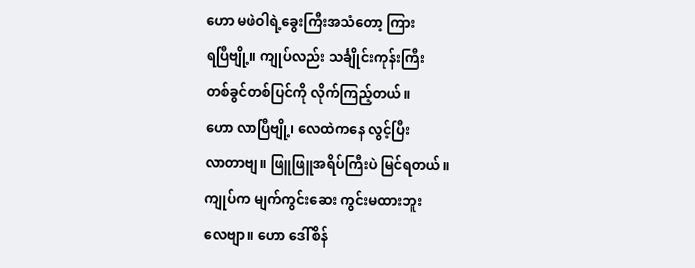ဟော မဖဲဝါရဲ့ခွေးကြီးအသံတော့ ကြား
ရပြီဗျို့။ ကျုပ်လည်း သင်္ချိုင်းကုန်းကြီး
တစ်ခွင်တစ်ပြင်ကို လိုက်ကြည့်တယ်။
ဟော လာပြီဗျို့၊ လေထဲကနေ လွင့်ပြီး
လာတာဗျ။ ဖြူဖြူအရိပ်ကြီးပဲ မြင်ရတယ်။
ကျုပ်က မျက်ကွင်းဆေး ကွင်းမထားဘူး
လေဗျာ။ ဟော ဒေါ်စိန်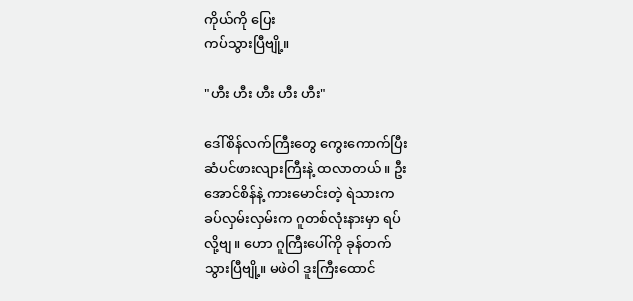ကိုယ်ကို ပြေး
ကပ်သွားပြီဗျို့။

"ဟီး ဟီး ဟီး ဟီး ဟီး"

ဒေါ်စိန်လက်ကြီးတွေ ကွေးကောက်ပြီး
ဆံပင်ဖားလျားကြီးနဲ့ ထလာတယ်။ ဦး
အောင်စိန်နဲ့ ကားမောင်းတဲ့ ရဲသားက
ခပ်လှမ်းလှမ်းက ဂူတစ်လုံးနားမှာ ရပ်
လို့ဗျ။ ဟော ဂူကြီးပေါ်ကို ခုန်တက်
သွားပြီဗျို့။ မဖဲဝါ ဒူးကြီးထောင်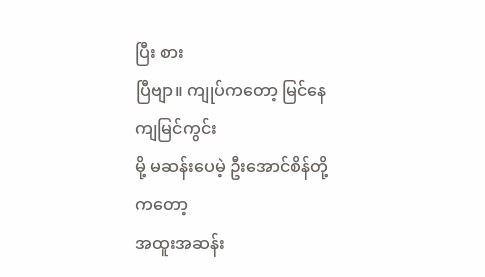ပြီး စား
ပြီဗျာ။ ကျုပ်ကတော့ မြင်နေကျမြင်ကွင်း
မို့ မဆန်းပေမဲ့ ဦးအောင်စိန်တို့ကတော့
အထူးအဆန်း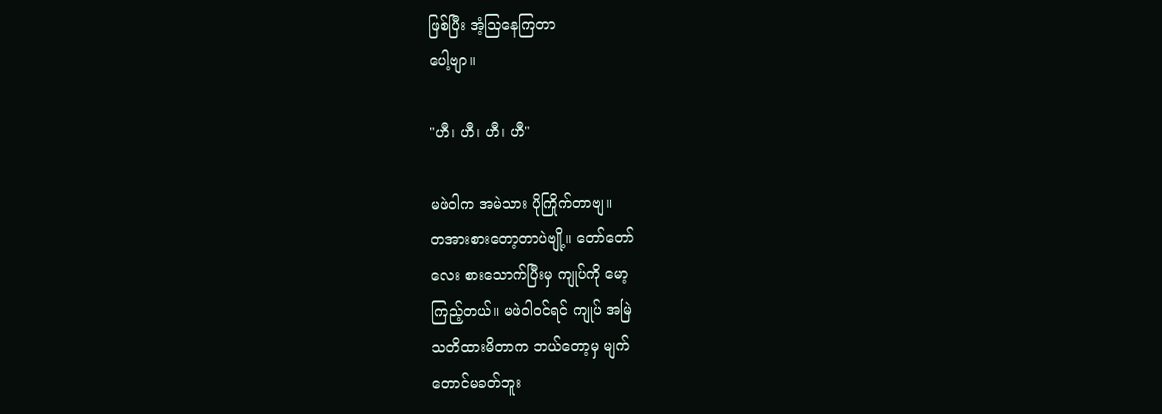ဖြစ်ပြီး အံ့သြနေကြတာ
ပေါ့ဗျာ။

"ဟီ၊ ဟီ၊ ဟီ၊ ဟီ"

မဖဲဝါက အမဲသား ပိုကြိုက်တာဗျ။
တအားစားတော့တာပဲဗျို့။ တော်တော်
လေး စားသောက်ပြီးမှ ကျုပ်ကို မော့
ကြည့်တယ်။ မဖဲဝါဝင်ရင် ကျုပ် အမြဲ
သတိထားမိတာက ဘယ်တော့မှ မျက်
တောင်မခတ်ဘူး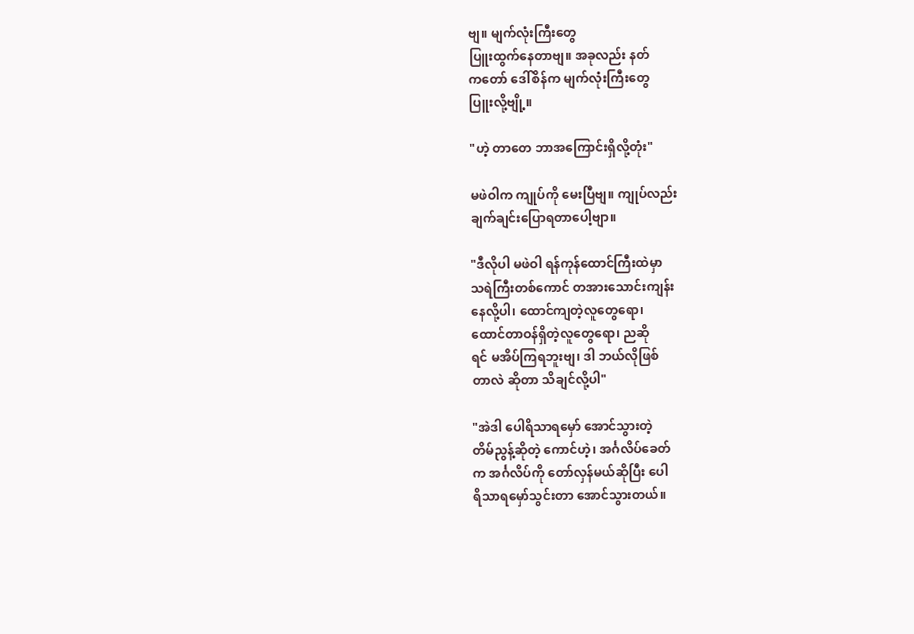ဗျ။ မျက်လုံးကြီးတွေ
ပြူးထွက်နေတာဗျ။ အခုလည်း နတ်
ကတော် ဒေါ်စိန်က မျက်လုံးကြီးတွေ
ပြူးလို့ဗျို့။

"ဟဲ့ တာတေ ဘာအကြောင်းရှိလို့တုံး"

မဖဲဝါက ကျုပ်ကို မေးပြီဗျ။ ကျုပ်လည်း
ချက်ချင်းပြောရတာပေါ့ဗျာ။

"ဒီလိုပါ မဖဲဝါ ရန်ကုန်ထောင်ကြီးထဲမှာ
သရဲကြီးတစ်ကောင် တအားသောင်းကျန်း
နေလို့ပါ၊ ထောင်ကျတဲ့လူတွေရော၊
ထောင်တာဝန်ရှိတဲ့လူတွေရော၊ ညဆို
ရင် မအိပ်ကြရဘူးဗျ၊ ဒါ ဘယ်လိုဖြစ်
တာလဲ ဆိုတာ သိချင်လို့ပါ"

"အဲဒါ ပေါရိသာရမှော် အောင်သွားတဲ့
တိမ်ညွန့်ဆိုတဲ့ ကောင်ဟဲ့၊ အင်္ဂလိပ်ခေတ်
က အင်္ဂလိပ်ကို တော်လှန်မယ်ဆိုပြီး ပေါ
ရိသာရမှော်သွင်းတာ အောင်သွားတယ်။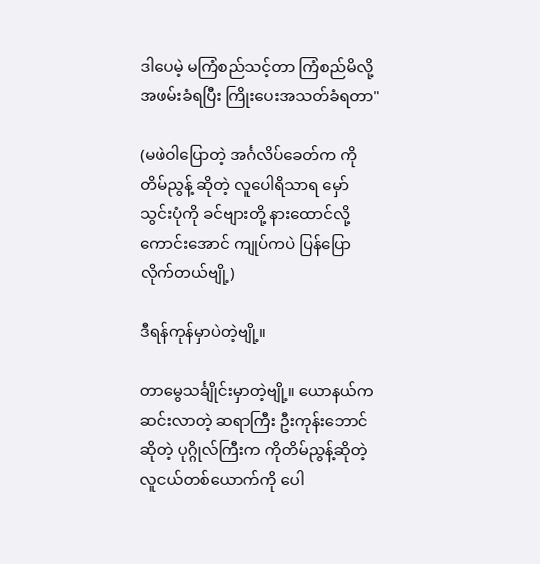ဒါပေမဲ့ မကြံစည်သင့်တာ ကြံစည်မိလို့
အဖမ်းခံရပြီး ကြိုးပေးအသတ်ခံရတာ"

(မဖဲဝါပြောတဲ့ အင်္ဂလိပ်ခေတ်က ကို
တိမ်ညွန့် ဆိုတဲ့ လူပေါရိသာရ မှော်
သွင်းပုံကို ခင်ဗျားတို့ နားထောင်လို့
ကောင်းအောင် ကျုပ်ကပဲ ပြန်ပြော
လိုက်တယ်ဗျို့)

ဒီရန်ကုန်မှာပဲတဲ့ဗျို့။

တာမွေသင်္ချိုင်းမှာတဲ့ဗျို့။ ယောနယ်က
ဆင်းလာတဲ့ ဆရာကြီး ဦးကုန်းဘောင်
ဆိုတဲ့ ပုဂ္ဂိုလ်ကြီးက ကိုတိမ်ညွန့်ဆိုတဲ့
လူငယ်တစ်ယောက်ကို ပေါ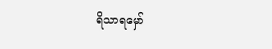ရိသာရမှော်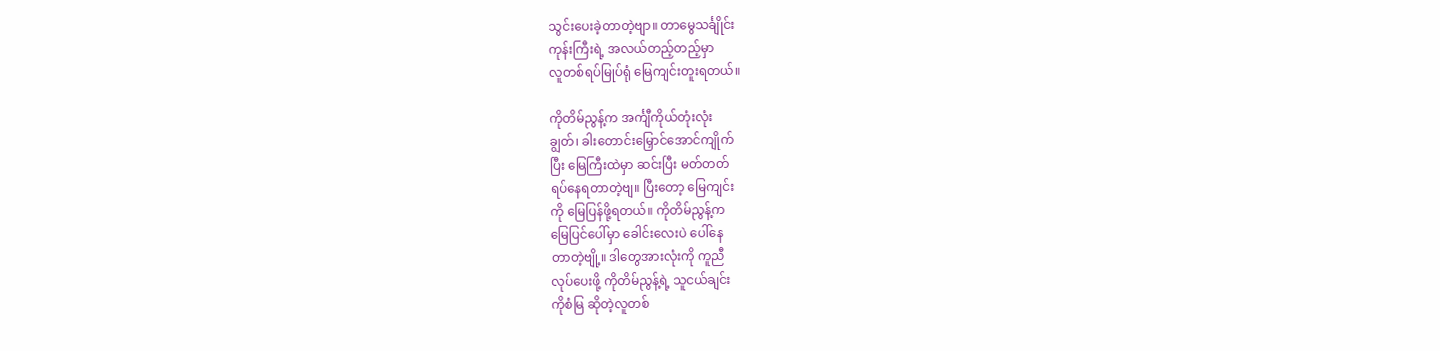သွင်းပေးခဲ့တာတဲ့ဗျာ။ တာမွေသင်္ချိုင်း
ကုန်းကြီးရဲ့ အလယ်တည့်တည့်မှာ
လူတစ်ရပ်မြုပ်ရုံ မြေကျင်းတူးရတယ်။

ကိုတိမ်ညွန့်က အင်္ကျီကိုယ်တုံးလုံး
ချွတ်၊ ခါးတောင်းမြှောင်အောင်ကျိုက်
ပြီး မြေကြီးထဲမှာ ဆင်းပြီး မတ်တတ်
ရပ်နေရတာတဲ့ဗျ။ ပြီးတော့ မြေကျင်း
ကို မြေပြန်ဖို့ရတယ်။ ကိုတိမ်ညွန့်က
မြေပြင်ပေါ်မှာ ခေါင်းလေးပဲ ပေါ်နေ
တာတဲ့ဗျို့။ ဒါတွေအားလုံးကို ကူညီ
လုပ်ပေးဖို့ ကိုတိမ်ညွန့်ရဲ့ သူငယ်ချင်း
ကိုစံမြ ဆိုတဲ့လူတစ်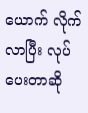ယောက် လိုက်
လာပြီး လုပ်ပေးတာဆို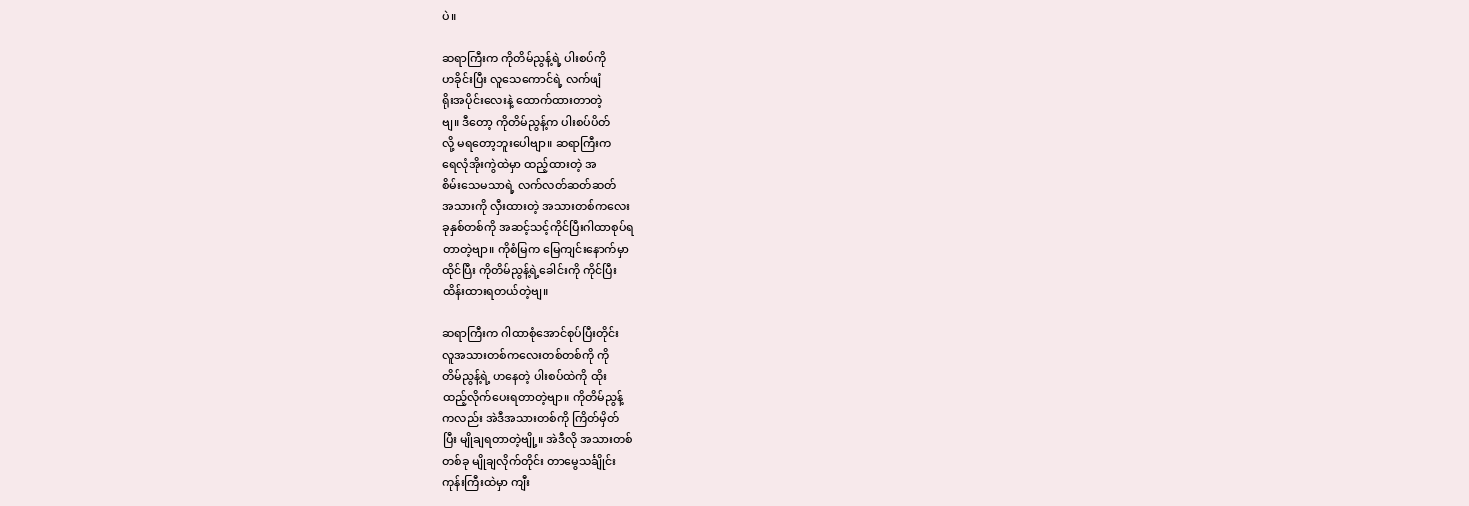ပဲ။

ဆရာကြီးက ကိုတိမ်ညွန့်ရဲ့ ပါးစပ်ကို
ဟခိုင်းပြီး လူသေကောင်ရဲ့ လက်ဖျံ
ရိုးအပိုင်းလေးနဲ့ ထောက်ထားတာတဲ့
ဗျ။ ဒီတော့ ကိုတိမ်ညွန့်က ပါးစပ်ပိတ်
လို့ မရတော့ဘူးပေါဗျာ။ ဆရာကြီးက
ရေလုံအိုးကွဲထဲမှာ ထည့်ထားတဲ့ အ
စိမ်းသေမသာရဲ့ လက်လတ်ဆတ်ဆတ်
အသားကို လှီးထားတဲ့ အသားတစ်ကလေး
ခုနှစ်တစ်ကို အဆင့်သင့်ကိုင်ပြီးဂါထာစုပ်ရ
တာတဲ့ဗျာ။ ကိုစံမြက မြေကျင်းနောက်မှာ
ထိုင်ပြီး ကိုတိမ်ညွန့်ရဲ့ခေါင်းကို ကိုင်ပြီး
ထိန်းထားရတယ်တဲ့ဗျ။

ဆရာကြီးက ဂါထာစုံအောင်စုပ်ပြီးတိုင်း
လူအသားတစ်ကလေးတစ်တစ်ကို ကို
တိမ်ညွန့်ရဲ့ ဟနေတဲ့ ပါးစပ်ထဲကို ထိုး
ထည့်လိုက်ပေးရတာတဲ့ဗျာ။ ကိုတိမ်ညွန့်
ကလည်း အဲဒီအသားတစ်ကို ကြိတ်မှိတ်
ပြီး မျိုချရတာတဲ့ဗျို့။ အဲဒီလို အသားတစ်
တစ်ခု မျိုချလိုက်တိုင်း တာမွေသင်္ချိုင်း
ကုန်းကြီးထဲမှာ ကျီး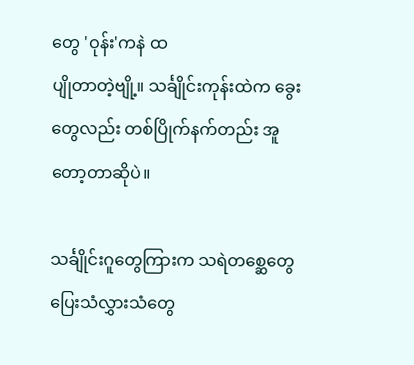တွေ 'ဝုန်း'ကနဲ ထ
ပျိုတာတဲ့ဗျို့။ သင်္ချိုင်းကုန်းထဲက ခွေး
တွေလည်း တစ်ပြိုက်နက်တည်း အူ
တော့တာဆိုပဲ။

သင်္ချိုင်းဂူတွေကြားက သရဲတစ္ဆေတွေ
ပြေးသံလွှားသံတွေ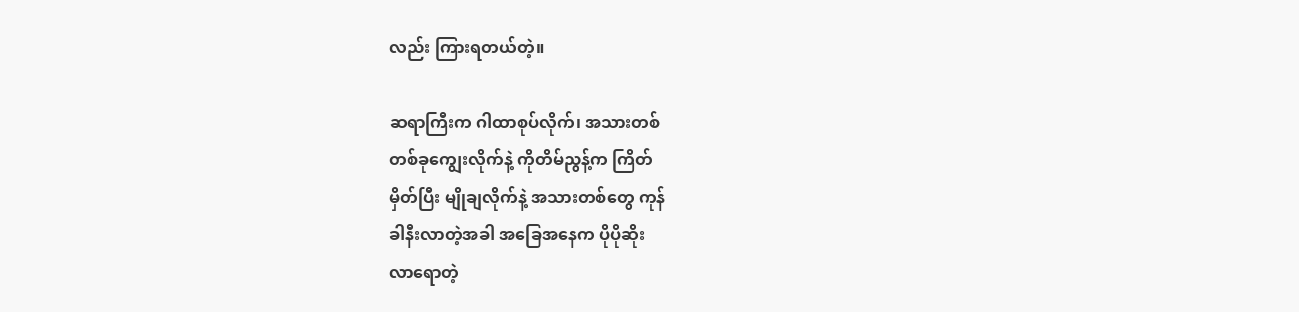လည်း ကြားရတယ်တဲ့။

ဆရာကြီးက ဂါထာစုပ်လိုက်၊ အသားတစ်
တစ်ခုကျွေးလိုက်နဲ့ ကိုတိမ်ညွန့်က ကြိတ်
မှိတ်ပြီး မျိုချလိုက်နဲ့ အသားတစ်တွေ ကုန်
ခါနီးလာတဲ့အခါ အခြေအနေက ပိုပိုဆိုး
လာရောတဲ့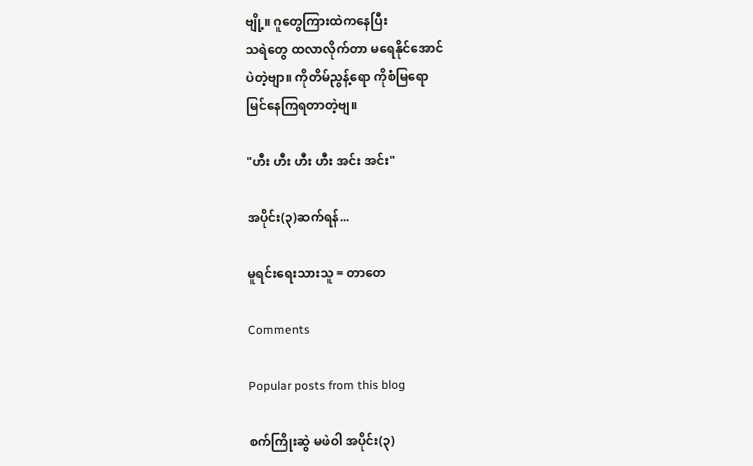ဗျို့။ ဂူတွေကြားထဲကနေပြီး
သရဲတွေ ထလာလိုက်တာ မရေနိုင်အောင်
ပဲတဲ့ဗျာ။ ကိုတိမ်ညွန့်ရော ကိုစံမြရော
မြင်နေကြရတာတဲ့ဗျ။

"ဟီး ဟီး ဟီး ဟီး အင်း အင်း"

အပိုင်း(၃)ဆက်ရန်...

မူရင်းရေးသားသူ = တာတေ

Comments

Popular posts from this blog

စက်ကြိုးဆွဲ မဖဲဝါ အပိုင်း(၃)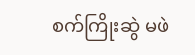စက်ကြိုးဆွဲ မဖဲ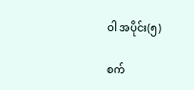ဝါ အပိုင်း(၅)

စက်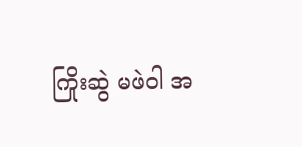ကြိုးဆွဲ မဖဲဝါ အ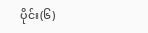ပိုင်း(၆)